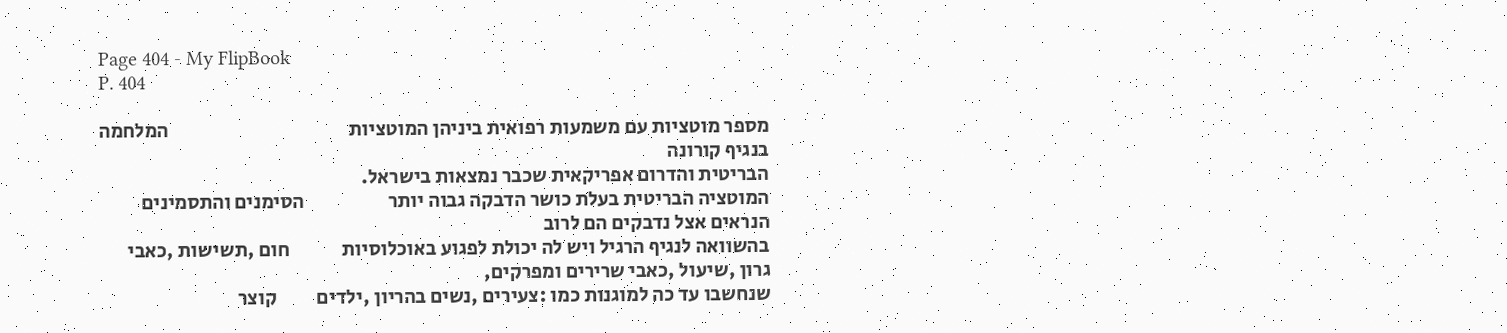Page 404 - My FlipBook
P. 404

מספר מוטציות עם משמעות רפואית ביניהן המוטציות                                             המלחמה בנגיף קורונה
הבריטית והדרום אפריקאית שכבר נמצאות בישראל.
המוטציה הבריטית בעלת כושר הדבקה גבוה יותר                     הסימנים והתסמינים הנראים אצל נדבקים הם לרוב
בהשוואה לנגיף הרגיל ויש לה יכולת לפגוע באוכלוסיות             חום ,תשישות ,כאבי גרון ,שיעול ,כאבי שרירים ומפרקים,
שנחשבו עד כה למוגנות כמו :צעירים ,נשים בהריון ,ילדים          קוצר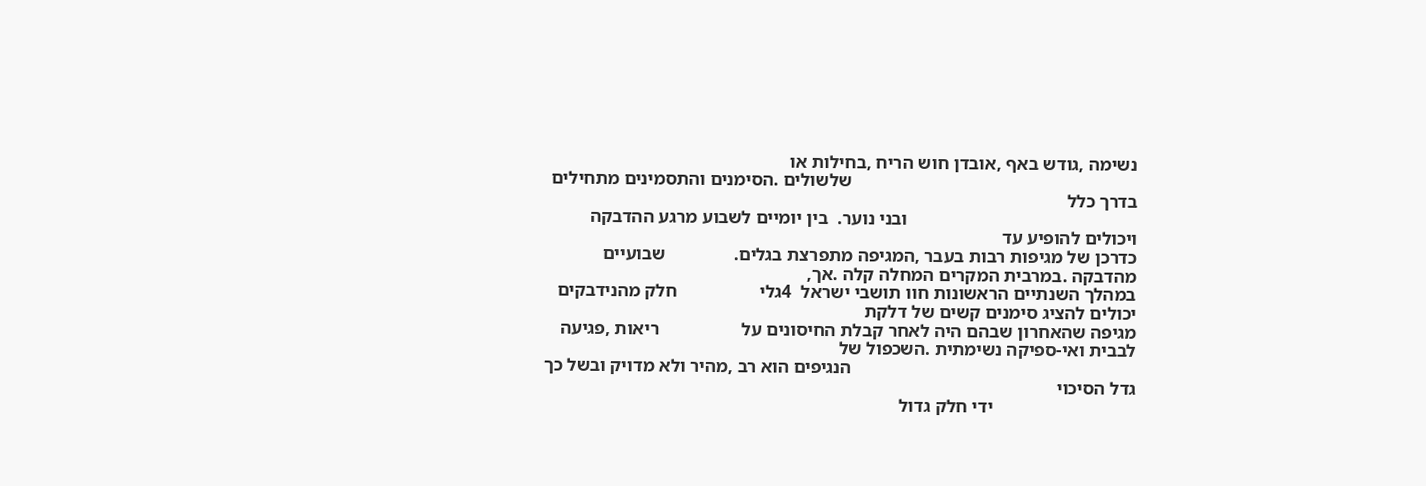נשימה ,גודש באף ,אובדן חוש הריח ,בחילות או
                                                              שלשולים .הסימנים והתסמינים מתחילים בדרך כלל
                                                  ובני נוער.  בין יומיים לשבוע מרגע ההדבקה ויכולים להופיע עד
כדרכן של מגיפות רבות בעבר ,המגיפה מתפרצת בגלים.               שבועיים מהדבקה .במרבית המקרים המחלה קלה .אך,
במהלך השנתיים הראשונות חוו תושבי ישראל  4גלי                  חלק מהנידבקים יכולים להציג סימנים קשים של דלקת
מגיפה שהאחרון שבהם היה לאחר קבלת החיסונים על                  ריאות ,פגיעה לבבית ואי-ספיקה נשימתית .השכפול של
                                                              הנגיפים הוא רב ,מהיר ולא מדויק ובשל כך גדל הסיכוי
                               ידי חלק גדול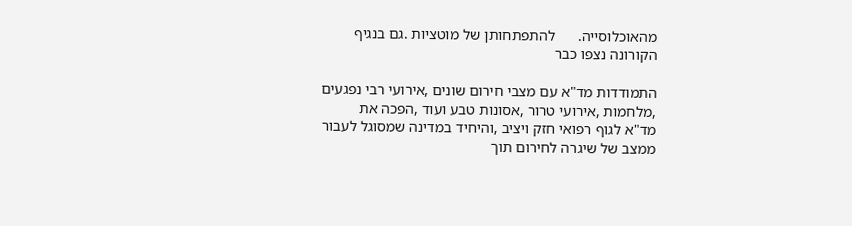מהאוכלוסייה.      להתפתחותן של מוטציות .גם בנגיף הקורונה נצפו כבר

התמודדות מד"א עם מצבי חירום שונים ,אירועי רבי נפגעים ,מלחמות ,אירועי טרור ,אסונות טבע ועוד ,הפכה את
מד"א לגוף רפואי חזק ויציב ,והיחיד במדינה שמסוגל לעבור ממצב של שיגרה לחירום תוך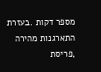מספר דקות .בעזרת
התארגנות מהירה ,פריסת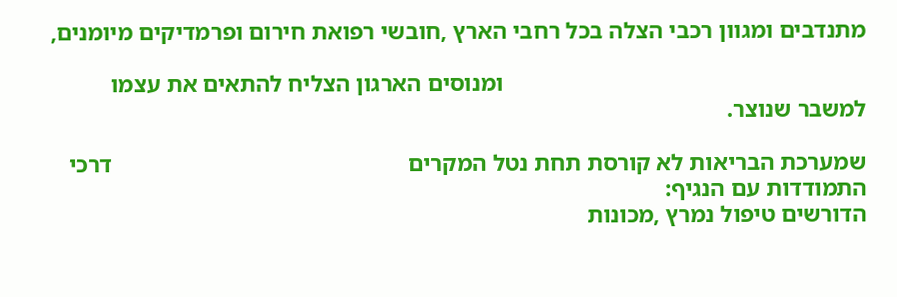מתנדבים ומגוון רכבי הצלה בכל רחבי הארץ ,חובשי רפואת חירום ופרמדיקים מיומנים,

                                                             ומנוסים הארגון הצליח להתאים את עצמו למשבר שנוצר.

שמערכת הבריאות לא קורסת תחת נטל המקרים                                                  דרכי התמודדות עם הנגיף:
הדורשים טיפול נמרץ ,מכונות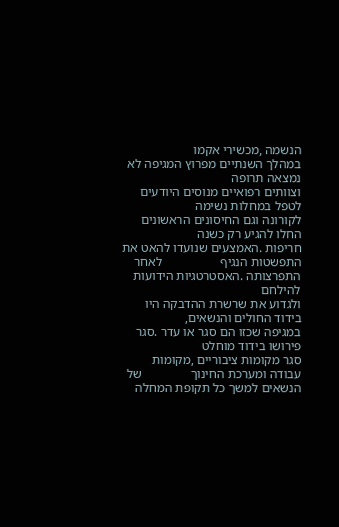הנשמה ,מכשירי אקמו                 במהלך השנתיים מפרוץ המגיפה לא נמצאה תרופה
וצוותים רפואיים מנוסים היודעים לטפל במחלות נשימה              לקורונה וגם החיסונים הראשונים החלו להגיע רק כשנה
חריפות .האמצעים שנועדו להאט את התפשטות הנגיף                  לאחר התפרצותה .האסטרטגיות הידועות להילחם
ולגדוע את שרשרת ההדבקה היו בידוד החולים והנשאים,              במגיפה שכזו הם סגר או עדר .סגר פירושו בידוד מוחלט
סגר מקומות ציבוריים ,מקומות עבודה ומערכת החינוך               של הנשאים למשך כל תקופת המחלה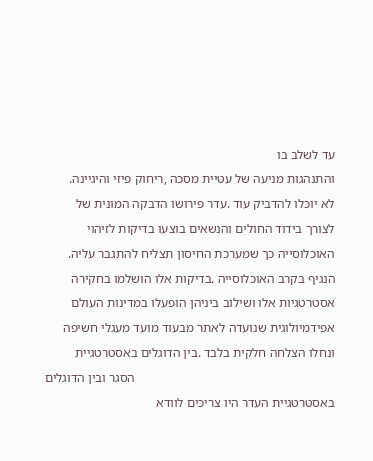עד לשלב בו
והתנהגות מניעה של עטיית מסכה ,ריחוק פיזי והיגיינה.            לא יוכלו להדביק עוד .עדר פירושו הדבקה המונית של
לצורך בידוד החולים והנשאים בוצעו בדיקות לזיהוי                האוכלוסייה כך שמערכת החיסון תצליח להתגבר עליה.
הנגיף בקרב האוכלוסייה .בדיקות אלו הושלמו בחקירה               אסטרטגיות אלו ושילוב ביניהן הופעלו במדינות העולם
אפידמיולוגית שנועדה לאתר מבעוד מועד מעגלי חשיפה               ונחלו הצלחה חלקית בלבד .בין הדוגלים באסטרטגיית
                                                              הסגר ובין הדוגלים באסטרטגיית העדר היו צריכים לוודא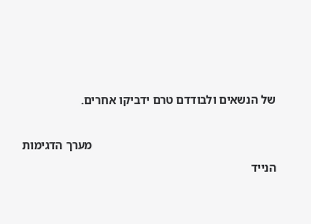של הנשאים ולבודדם טרם ידביקו אחרים.

                                                              מערך הדגימות הנייד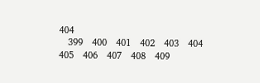404
   399   400   401   402   403   404   405   406   407   408   409